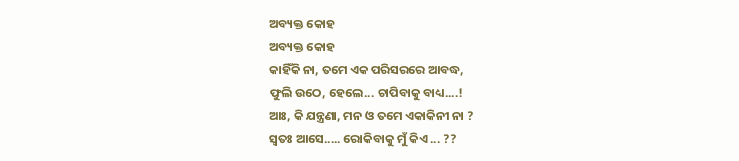ଅବ୍ୟକ୍ତ କୋହ
ଅବ୍ୟକ୍ତ କୋହ
କାହିଁକି ନା, ତମେ ଏକ ପରିସରରେ ଆବଦ୍ଧ,
ଫୁଲି ଉଠେ, ହେଲେ... ଚାପିବାକୁ ବାଧ୍ୟ....!
ଆଃ, କି ଯନ୍ତ୍ରଣା, ମନ ଓ ତମେ ଏକାକିନୀ ନା ?
ସ୍ଵତଃ ଆସେ..... ରୋକିବାକୁ ମୁଁ କିଏ ... ??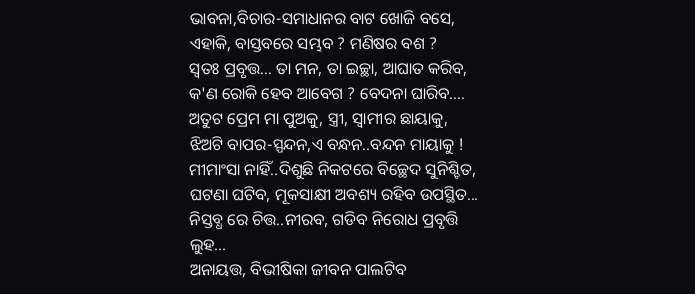ଭାବନା,ବିଚାର-ସମାଧାନର ବାଟ ଖୋଜି ବସେ,
ଏହାକି, ବାସ୍ତବରେ ସମ୍ଭବ ? ମଣିଷର ବଶ ?
ସ୍ଵତଃ ପ୍ରବୃତ୍ତ... ତା ମନ, ତା ଇଚ୍ଛା, ଆଘାତ କରିବ,
କ'ଣ ରୋକି ହେବ ଆବେଗ ? ବେଦନା ଘାରିବ....
ଅତୁଟ ପ୍ରେମ ମା ପୁଅକୁ, ସ୍ତ୍ରୀ, ସ୍ଵାମୀର ଛାୟାକୁ,
ଝିଅଟି ବାପର-ସ୍ପନ୍ଦନ,ଏ ବନ୍ଧନ..ବନ୍ଦନ ମାୟାକୁ !
ମୀମାଂସା ନାହିଁ..ଦିଶୁଛି ନିକଟରେ ବିଚ୍ଛେଦ ସୁନିଶ୍ଚିତ,
ଘଟଣା ଘଟିବ, ମୂକସାକ୍ଷୀ ଅବଶ୍ୟ ରହିବ ଉପସ୍ଥିତ...
ନିସ୍ତବ୍ଧ ରେ ଚିତ୍ତ..ନୀରବ, ଗଡିବ ନିରୋଧ ପ୍ରବୃତ୍ତି ଲୁହ...
ଅନାୟତ୍ତ, ବିଭୀଷିକା ଜୀବନ ପାଲଟିବ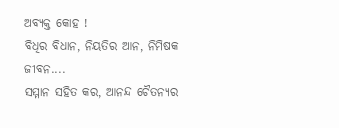ଅବ୍ୟକ୍ତ କୋହ !
ବିଧିର ବିଧାନ, ନିୟତିର ଆନ, ନିମିଷକ ଜୀବନ....
ସମ୍ମାନ ସହିତ କର, ଆନନ୍ଦ ଚୈତନ୍ୟର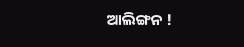ଆଲିଙ୍ଗନ !